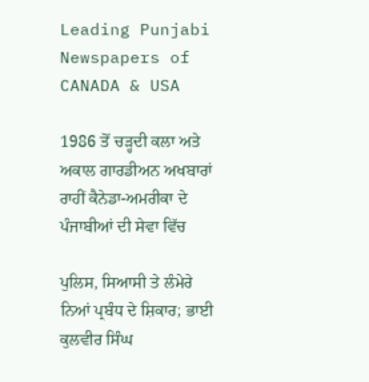Leading Punjabi Newspapers of CANADA & USA

1986 ਤੋਂ ਚੜ੍ਹਦੀ ਕਲਾ ਅਤੇ ਅਕਾਲ ਗਾਰਡੀਅਨ ਅਖਬਾਰਾਂ ਰਾਹੀਂ ਕੈਨੇਡਾ-ਅਮਰੀਕਾ ਦੇ ਪੰਜਾਬੀਆਂ ਦੀ ਸੇਵਾ ਵਿੱਚ

ਪੁਲਿਸ, ਸਿਆਸੀ ਤੇ ਲੰਮੇਰੇ ਨਿਆਂ ਪ੍ਰਬੰਧ ਦੇ ਸ਼ਿਕਾਰ; ਭਾਈ ਕੁਲਵੀਰ ਸਿੰਘ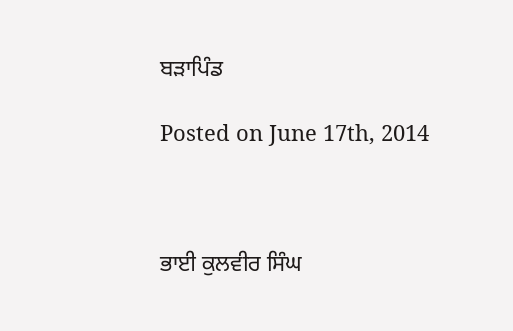ਬੜਾਪਿੰਡ

Posted on June 17th, 2014



ਭਾਈ ਕੁਲਵੀਰ ਸਿੰਘ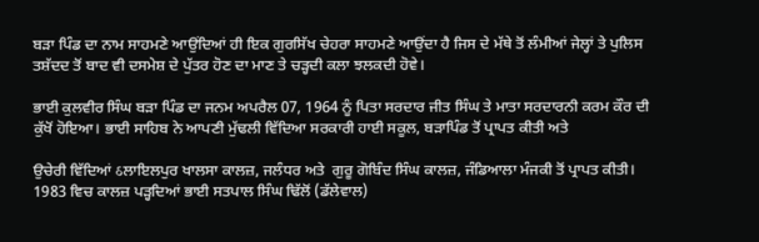ਬੜਾ ਪਿੰਡ ਦਾ ਨਾਮ ਸਾਹਮਣੇ ਆਉਂਦਿਆਂ ਹੀ ਇਕ ਗੁਰਸਿੱਖ ਚੇਹਰਾ ਸਾਹਮਣੇ ਆਉਂਦਾ ਹੈ ਜਿਸ ਦੇ ਮੱਥੇ ਤੋਂ ਲੰਮੀਆਂ ਜੇਲ੍ਹਾਂ ਤੇ ਪੁਲਿਸ ਤਸ਼ੱਦਦ ਤੋਂ ਬਾਦ ਵੀ ਦਸਮੇਸ਼ ਦੇ ਪੁੱਤਰ ਹੋਣ ਦਾ ਮਾਣ ਤੇ ਚੜ੍ਹਦੀ ਕਲਾ ਝਲਕਦੀ ਹੋਵੇ।

ਭਾਈ ਕੁਲਵੀਰ ਸਿੰਘ ਬੜਾ ਪਿੰਡ ਦਾ ਜਨਮ ਅਪਰੈਲ 07, 1964 ਨੂੰ ਪਿਤਾ ਸਰਦਾਰ ਜੀਤ ਸਿੰਘ ਤੇ ਮਾਤਾ ਸਰਦਾਰਨੀ ਕਰਮ ਕੌਰ ਦੀ ਕੁੱਖੋਂ ਹੋਇਆ। ਭਾਈ ਸਾਹਿਬ ਨੇ ਆਪਣੀ ਮੁੱਢਲੀ ਵਿੱਦਿਆ ਸਰਕਾਰੀ ਹਾਈ ਸਕੂਲ, ਬੜਾਪਿੰਡ ਤੋਂ ਪ੍ਰਾਪਤ ਕੀਤੀ ਅਤੇ

ਉਚੇਰੀ ਵਿੱਦਿਆਂ ઠਲਾਇਲਪੁਰ ਖਾਲਸਾ ਕਾਲਜ਼, ਜਲੰਧਰ ਅਤੇ  ਗੁਰੂ ਗੋਬਿੰਦ ਸਿੰਘ ਕਾਲਜ਼, ਜੰਡਿਆਲਾ ਮੰਜਕੀ ਤੋਂ ਪ੍ਰਾਪਤ ਕੀਤੀ। 1983 ਵਿਚ ਕਾਲਜ਼ ਪੜ੍ਹਦਿਆਂ ਭਾਈ ਸਤਪਾਲ ਸਿੰਘ ਢਿੱਲੋਂ (ਡੱਲੇਵਾਲ)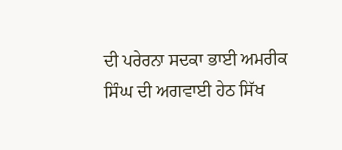ਦੀ ਪਰੇਰਨਾ ਸਦਕਾ ਭਾਈ ਅਮਰੀਕ ਸਿੰਘ ਦੀ ਅਗਵਾਈ ਹੇਠ ਸਿੱਖ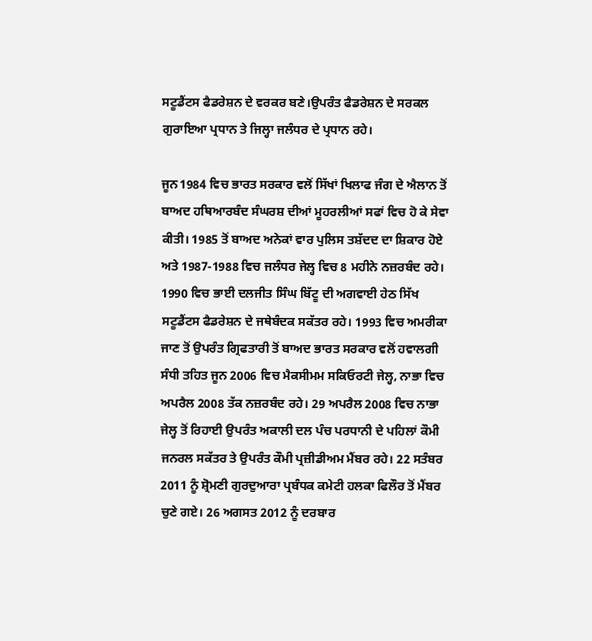ਸਟੂਡੈਂਟਸ ਫੈਡਰੇਸ਼ਨ ਦੇ ਵਰਕਰ ਬਣੇ।ਉਪਰੰਤ ਫੈਡਰੇਸ਼ਨ ਦੇ ਸਰਕਲ ਗੁਰਾਇਆ ਪ੍ਰਧਾਨ ਤੇ ਜਿਲ੍ਹਾ ਜਲੰਧਰ ਦੇ ਪ੍ਰਧਾਨ ਰਹੇ।

ਜੂਨ1984 ਵਿਚ ਭਾਰਤ ਸਰਕਾਰ ਵਲੋਂ ਸਿੱਖਾਂ ਖਿਲਾਫ ਜੰਗ ਦੇ ਐਲਾਨ ਤੋਂ ਬਾਅਦ ਹਥਿਆਰਬੰਦ ਸੰਘਰਸ਼ ਦੀਆਂ ਮੂਹਰਲੀਆਂ ਸਫਾਂ ਵਿਚ ਹੋ ਕੇ ਸੇਵਾ ਕੀਤੀ। 1985 ਤੋਂ ਬਾਅਦ ਅਨੇਕਾਂ ਵਾਰ ਪੁਲਿਸ ਤਸ਼ੱਦਦ ਦਾ ਸ਼ਿਕਾਰ ਹੋਏ ਅਤੇ 1987-1988 ਵਿਚ ਜਲੰਧਰ ਜੇਲ੍ਹ ਵਿਚ 8 ਮਹੀਨੇ ਨਜ਼ਰਬੰਦ ਰਹੇ। 1990 ਵਿਚ ਭਾਈ ਦਲਜੀਤ ਸਿੰਘ ਬਿੱਟੂ ਦੀ ਅਗਵਾਈ ਹੇਠ ਸਿੱਖ ਸਟੂਡੈਂਟਸ ਫੈਡਰੇਸ਼ਨ ਦੇ ਜਥੇਬੰਦਕ ਸਕੱਤਰ ਰਹੇ। 1993 ਵਿਚ ਅਮਰੀਕਾ ਜਾਣ ਤੋਂ ਉਪਰੰਤ ਗ੍ਰਿਫਤਾਰੀ ਤੋਂ ਬਾਅਦ ਭਾਰਤ ਸਰਕਾਰ ਵਲੋਂ ਹਵਾਲਗੀ ਸੰਧੀ ਤਹਿਤ ਜੂਨ 2006 ਵਿਚ ਮੈਕਸੀਮਮ ਸਕਿਓਰਟੀ ਜੇਲ੍ਹ, ਨਾਭਾ ਵਿਚ ਅਪਰੈਲ 2008 ਤੱਕ ਨਜ਼ਰਬੰਦ ਰਹੇ। 29 ਅਪਰੈਲ 2008 ਵਿਚ ਨਾਭਾ ਜੇਲ੍ਹ ਤੋਂ ਰਿਹਾਈ ਉਪਰੰਤ ਅਕਾਲੀ ਦਲ ਪੰਚ ਪਰਧਾਨੀ ਦੇ ਪਹਿਲਾਂ ਕੌਮੀ ਜਨਰਲ ਸਕੱਤਰ ਤੇ ਉਪਰੰਤ ਕੌਮੀ ਪ੍ਰਜ਼ੀਡੀਅਮ ਮੈਂਬਰ ਰਹੇ। 22 ਸਤੰਬਰ 2011 ਨੂੰ ਸ਼੍ਰੋਮਣੀ ਗੁਰਦੁਆਰਾ ਪ੍ਰਬੰਧਕ ਕਮੇਟੀ ਹਲਕਾ ਫਿਲੌਰ ਤੋਂ ਮੈਂਬਰ ਚੁਣੇ ਗਏ। 26 ਅਗਸਤ 2012 ਨੂੰ ਦਰਬਾਰ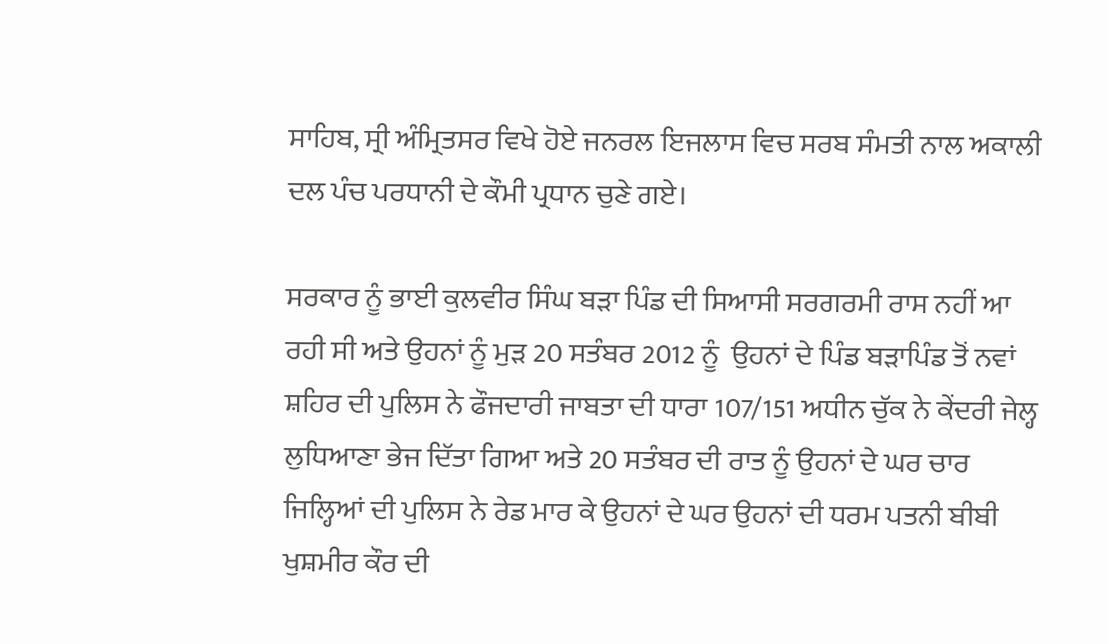ਸਾਹਿਬ, ਸ੍ਰੀ ਅੰਮ੍ਰਿਤਸਰ ਵਿਖੇ ਹੋਏ ਜਨਰਲ ਇਜਲਾਸ ਵਿਚ ਸਰਬ ਸੰਮਤੀ ਨਾਲ ਅਕਾਲੀ ਦਲ ਪੰਚ ਪਰਧਾਨੀ ਦੇ ਕੌਮੀ ਪ੍ਰਧਾਨ ਚੁਣੇ ਗਏ।

ਸਰਕਾਰ ਨੂੰ ਭਾਈ ਕੁਲਵੀਰ ਸਿੰਘ ਬੜਾ ਪਿੰਡ ਦੀ ਸਿਆਸੀ ਸਰਗਰਮੀ ਰਾਸ ਨਹੀਂ ਆ ਰਹੀ ਸੀ ਅਤੇ ਉਹਨਾਂ ਨੂੰ ਮੁੜ 20 ਸਤੰਬਰ 2012 ਨੂੰ  ਉਹਨਾਂ ਦੇ ਪਿੰਡ ਬੜਾਪਿੰਡ ਤੋਂ ਨਵਾਂ ਸ਼ਹਿਰ ਦੀ ਪੁਲਿਸ ਨੇ ਫੌਜਦਾਰੀ ਜਾਬਤਾ ਦੀ ਧਾਰਾ 107/151 ਅਧੀਨ ਚੁੱਕ ਨੇ ਕੇਂਦਰੀ ਜੇਲ੍ਹ ਲੁਧਿਆਣਾ ਭੇਜ ਦਿੱਤਾ ਗਿਆ ਅਤੇ 20 ਸਤੰਬਰ ਦੀ ਰਾਤ ਨੂੰ ਉਹਨਾਂ ਦੇ ਘਰ ਚਾਰ ਜਿਲ੍ਹਿਆਂ ਦੀ ਪੁਲਿਸ ਨੇ ਰੇਡ ਮਾਰ ਕੇ ਉਹਨਾਂ ਦੇ ਘਰ ਉਹਨਾਂ ਦੀ ਧਰਮ ਪਤਨੀ ਬੀਬੀ ਖੁਸ਼ਮੀਰ ਕੌਰ ਦੀ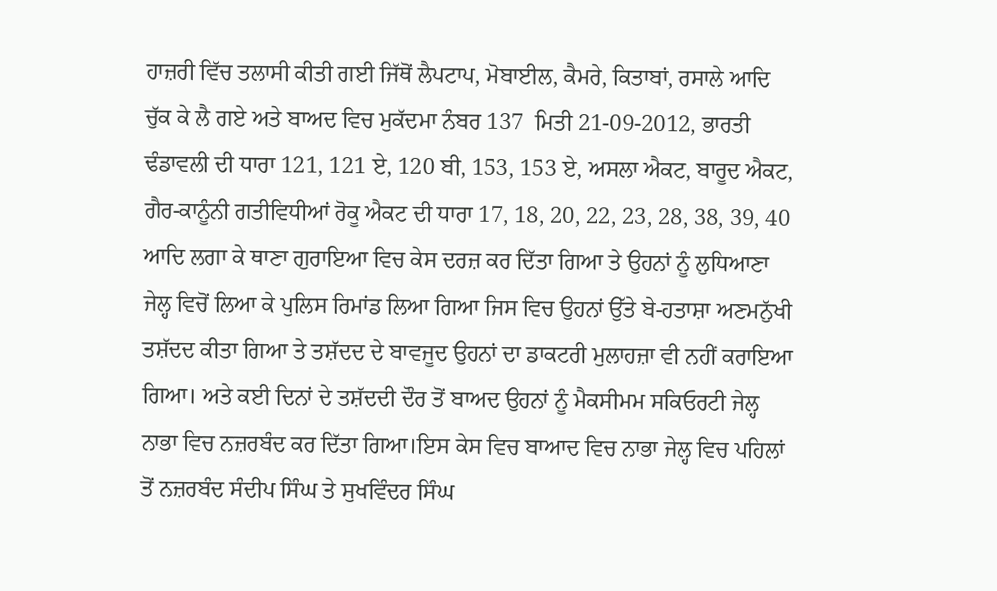ਹਾਜ਼ਰੀ ਵਿੱਚ ਤਲਾਸੀ ਕੀਤੀ ਗਈ ਜਿੱਥੋਂ ਲੈਪਟਾਪ, ਮੋਬਾਈਲ, ਕੈਮਰੇ, ਕਿਤਾਬਾਂ, ਰਸਾਲੇ ਆਦਿ ਚੁੱਕ ਕੇ ਲੈ ਗਏ ਅਤੇ ਬਾਅਦ ਵਿਚ ਮੁਕੱਦਮਾ ਨੰਬਰ 137  ਮਿਤੀ 21-09-2012, ਭਾਰਤੀ ਢੰਡਾਵਲੀ ਦੀ ਧਾਰਾ 121, 121 ਏ, 120 ਬੀ, 153, 153 ਏ, ਅਸਲਾ ਐਕਟ, ਬਾਰੂਦ ਐਕਟ, ਗੈਰ-ਕਾਨੂੰਨੀ ਗਤੀਵਿਧੀਆਂ ਰੋਕੂ ਐਕਟ ਦੀ ਧਾਰਾ 17, 18, 20, 22, 23, 28, 38, 39, 40 ਆਦਿ ਲਗਾ ਕੇ ਥਾਣਾ ਗੁਰਾਇਆ ਵਿਚ ਕੇਸ ਦਰਜ਼ ਕਰ ਦਿੱਤਾ ਗਿਆ ਤੇ ਉਹਨਾਂ ਨੂੰ ਲੁਧਿਆਣਾ ਜੇਲ੍ਹ ਵਿਚੋਂ ਲਿਆ ਕੇ ਪੁਲਿਸ ਰਿਮਾਂਡ ਲਿਆ ਗਿਆ ਜਿਸ ਵਿਚ ਉਹਨਾਂ ਉੱਤੇ ਬੇ-ਹਤਾਸ਼ਾ ਅਣਮਨੁੱਖੀ ਤਸ਼ੱਦਦ ਕੀਤਾ ਗਿਆ ਤੇ ਤਸ਼ੱਦਦ ਦੇ ਬਾਵਜੂਦ ਉਹਨਾਂ ਦਾ ਡਾਕਟਰੀ ਮੁਲਾਹਜ਼ਾ ਵੀ ਨਹੀਂ ਕਰਾਇਆ ਗਿਆ। ਅਤੇ ਕਈ ਦਿਨਾਂ ਦੇ ਤਸ਼ੱਦਦੀ ਦੌਰ ਤੋਂ ਬਾਅਦ ਉਹਨਾਂ ਨੂੰ ਮੈਕਸੀਮਮ ਸਕਿਓਰਟੀ ਜੇਲ੍ਹ ਨਾਭਾ ਵਿਚ ਨਜ਼ਰਬੰਦ ਕਰ ਦਿੱਤਾ ਗਿਆ।ਇਸ ਕੇਸ ਵਿਚ ਬਾਆਦ ਵਿਚ ਨਾਭਾ ਜੇਲ੍ਹ ਵਿਚ ਪਹਿਲਾਂ ਤੋਂ ਨਜ਼ਰਬੰਦ ਸੰਦੀਪ ਸਿੰਘ ਤੇ ਸੁਖਵਿੰਦਰ ਸਿੰਘ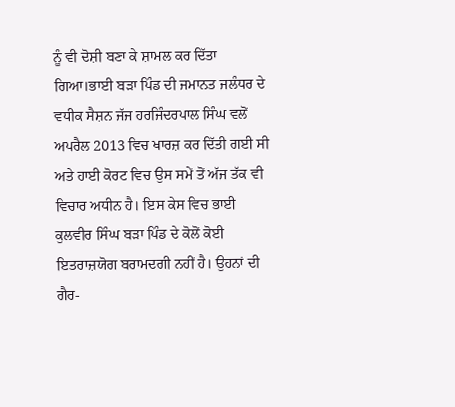ਨੂੰ ਵੀ ਦੋਸ਼ੀ ਬਣਾ ਕੇ ਸ਼ਾਮਲ ਕਰ ਦਿੱਤਾ ਗਿਆ।ਭਾਈ ਬੜਾ ਪਿੰਡ ਦੀ ਜਮਾਨਤ ਜਲੰਧਰ ਦੇ ਵਧੀਕ ਸੈਸ਼ਨ ਜੱਜ ਹਰਜਿੰਦਰਪਾਲ ਸਿੰਘ ਵਲੋਂ ਅਪਰੈਲ 2013 ਵਿਚ ਖਾਰਜ਼ ਕਰ ਦਿੱਤੀ ਗਈ ਸੀ ਅਤੇ ਹਾਈ ਕੋਰਟ ਵਿਚ ਉਸ ਸਮੇਂ ਤੋਂ ਅੱਜ ਤੱਕ ਵੀ ਵਿਚਾਰ ਅਧੀਨ ਹੈ। ਇਸ ਕੇਸ ਵਿਚ ਭਾਈ ਕੁਲਵੀਰ ਸਿੰਘ ਬੜਾ ਪਿੰਡ ਦੇ ਕੋਲੋਂ ਕੋਈ ਇਤਰਾਜ਼ਯੋਗ ਬਰਾਮਦਗੀ ਨਹੀਂ ਹੈ। ਉਹਨਾਂ ਦੀ ਗੈਰ-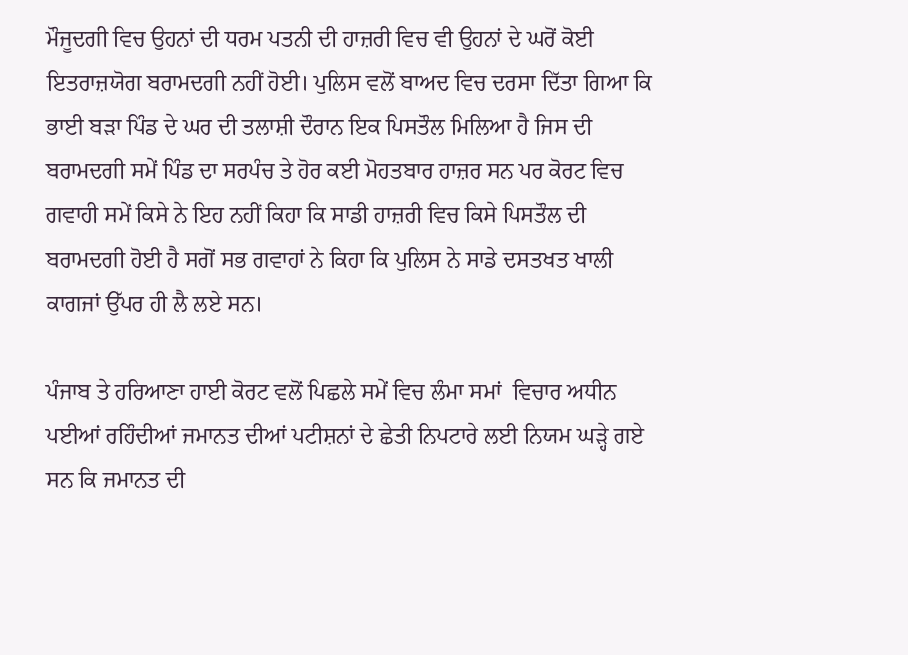ਮੌਜੂਦਗੀ ਵਿਚ ਉਹਨਾਂ ਦੀ ਧਰਮ ਪਤਨੀ ਦੀ ਹਾਜ਼ਰੀ ਵਿਚ ਵੀ ਉਹਨਾਂ ਦੇ ਘਰੋਂ ਕੋਈ ਇਤਰਾਜ਼ਯੋਗ ਬਰਾਮਦਗੀ ਨਹੀਂ ਹੋਈ। ਪੁਲਿਸ ਵਲੋਂ ਬਾਅਦ ਵਿਚ ਦਰਸਾ ਦਿੱਤਾ ਗਿਆ ਕਿ ਭਾਈ ਬੜਾ ਪਿੰਡ ਦੇ ਘਰ ਦੀ ਤਲਾਸ਼ੀ ਦੌਰਾਨ ਇਕ ਪਿਸਤੌਲ ਮਿਲਿਆ ਹੈ ਜਿਸ ਦੀ ਬਰਾਮਦਗੀ ਸਮੇਂ ਪਿੰਡ ਦਾ ਸਰਪੰਚ ਤੇ ਹੋਰ ਕਈ ਮੋਹਤਬਾਰ ਹਾਜ਼ਰ ਸਨ ਪਰ ਕੋਰਟ ਵਿਚ ਗਵਾਹੀ ਸਮੇਂ ਕਿਸੇ ਨੇ ਇਹ ਨਹੀਂ ਕਿਹਾ ਕਿ ਸਾਡੀ ਹਾਜ਼ਰੀ ਵਿਚ ਕਿਸੇ ਪਿਸਤੌਲ ਦੀ ਬਰਾਮਦਗੀ ਹੋਈ ਹੈ ਸਗੋਂ ਸਭ ਗਵਾਹਾਂ ਨੇ ਕਿਹਾ ਕਿ ਪੁਲਿਸ ਨੇ ਸਾਡੇ ਦਸਤਖਤ ਖਾਲੀ ਕਾਗਜਾਂ ਉੱਪਰ ਹੀ ਲੈ ਲਏ ਸਨ।

ਪੰਜਾਬ ਤੇ ਹਰਿਆਣਾ ਹਾਈ ਕੋਰਟ ਵਲੋਂ ਪਿਛਲੇ ਸਮੇਂ ਵਿਚ ਲੰਮਾ ਸਮਾਂ  ਵਿਚਾਰ ਅਧੀਨ ਪਈਆਂ ਰਹਿੰਦੀਆਂ ਜਮਾਨਤ ਦੀਆਂ ਪਟੀਸ਼ਨਾਂ ਦੇ ਛੇਤੀ ਨਿਪਟਾਰੇ ਲਈ ਨਿਯਮ ਘੜ੍ਹੇ ਗਏ ਸਨ ਕਿ ਜਮਾਨਤ ਦੀ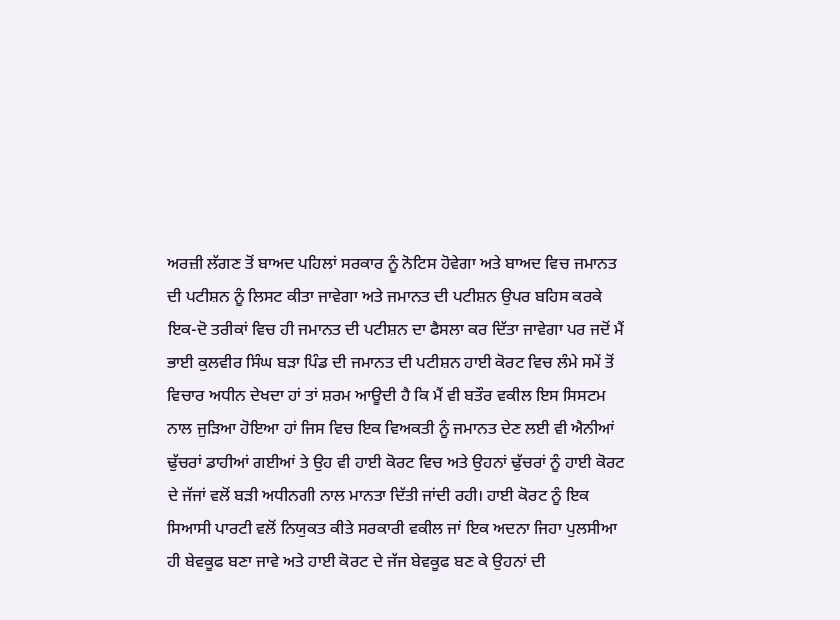ਅਰਜ਼ੀ ਲੱਗਣ ਤੋਂ ਬਾਅਦ ਪਹਿਲਾਂ ਸਰਕਾਰ ਨੂੰ ਨੋਟਿਸ ਹੋਵੇਗਾ ਅਤੇ ਬਾਅਦ ਵਿਚ ਜਮਾਨਤ ਦੀ ਪਟੀਸ਼ਨ ਨੂੰ ਲਿਸਟ ਕੀਤਾ ਜਾਵੇਗਾ ਅਤੇ ਜਮਾਨਤ ਦੀ ਪਟੀਸ਼ਨ ਉਪਰ ਬਹਿਸ ਕਰਕੇ ਇਕ-ਦੋ ਤਰੀਕਾਂ ਵਿਚ ਹੀ ਜਮਾਨਤ ਦੀ ਪਟੀਸ਼ਨ ਦਾ ਫੈਸਲਾ ਕਰ ਦਿੱਤਾ ਜਾਵੇਗਾ ਪਰ ਜਦੋਂ ਮੈਂ ਭਾਈ ਕੁਲਵੀਰ ਸਿੰਘ ਬੜਾ ਪਿੰਡ ਦੀ ਜਮਾਨਤ ਦੀ ਪਟੀਸ਼ਨ ਹਾਈ ਕੋਰਟ ਵਿਚ ਲੰਮੇ ਸਮੇਂ ਤੋਂ ਵਿਚਾਰ ਅਧੀਨ ਦੇਖਦਾ ਹਾਂ ਤਾਂ ਸ਼ਰਮ ਆਊਦੀ ਹੈ ਕਿ ਮੈਂ ਵੀ ਬਤੌਰ ਵਕੀਲ ਇਸ ਸਿਸਟਮ ਨਾਲ ਜੁੜਿਆ ਹੋਇਆ ਹਾਂ ਜਿਸ ਵਿਚ ਇਕ ਵਿਅਕਤੀ ਨੂੰ ਜਮਾਨਤ ਦੇਣ ਲਈ ਵੀ ਐਨੀਆਂ ਢੁੱਚਰਾਂ ਡਾਹੀਆਂ ਗਈਆਂ ਤੇ ਉਹ ਵੀ ਹਾਈ ਕੋਰਟ ਵਿਚ ਅਤੇ ਉਹਨਾਂ ਢੁੱਚਰਾਂ ਨੂੰ ਹਾਈ ਕੋਰਟ ਦੇ ਜੱਜਾਂ ਵਲੋਂ ਬੜੀ ਅਧੀਨਗੀ ਨਾਲ ਮਾਨਤਾ ਦਿੱਤੀ ਜਾਂਦੀ ਰਹੀ। ਹਾਈ ਕੋਰਟ ਨੂੰ ਇਕ ਸਿਆਸੀ ਪਾਰਟੀ ਵਲੋਂ ਨਿਯੁਕਤ ਕੀਤੇ ਸਰਕਾਰੀ ਵਕੀਲ ਜਾਂ ਇਕ ਅਦਨਾ ਜਿਹਾ ਪੁਲਸੀਆ ਹੀ ਬੇਵਕੂਫ ਬਣਾ ਜਾਵੇ ਅਤੇ ਹਾਈ ਕੋਰਟ ਦੇ ਜੱਜ ਬੇਵਕੂਫ ਬਣ ਕੇ ਉਹਨਾਂ ਦੀ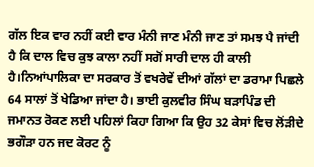ਗੱਲ ਇਕ ਵਾਰ ਨਹੀਂ ਕਈ ਵਾਰ ਮੰਨੀ ਜਾਣ ਮੰਨੀ ਜਾਣ ਤਾਂ ਸਮਝ ਪੈ ਜਾਂਦੀ ਹੈ ਕਿ ਦਾਲ ਵਿਚ ਕੁਝ ਕਾਲਾ ਨਹੀਂ ਸਗੋਂ ਸਾਰੀ ਦਾਲ ਹੀ ਕਾਲੀ ਹੈ।ਨਿਆਂਪਾਲਿਕਾ ਦਾ ਸਰਕਾਰ ਤੋਂ ਵਖਰੇਵੇਂ ਦੀਆਂ ਗੱਲਾਂ ਦਾ ਡਰਾਮਾ ਪਿਛਲੇ 64 ਸਾਲਾਂ ਤੋਂ ਖੇਡਿਆ ਜਾਂਦਾ ਹੈ। ਭਾਈ ਕੁਲਵੀਰ ਸਿੰਘ ਬੜਾਪਿੰਡ ਦੀ ਜਮਾਨਤ ਰੋਕਣ ਲਈ ਪਹਿਲਾਂ ਕਿਹਾ ਗਿਆ ਕਿ ਉਹ 32 ਕੇਸਾਂ ਵਿਚ ਲੋਂੜੀਦੇ ਭਗੌੜਾ ਹਨ ਜਦ ਕੋਰਟ ਨੂੰ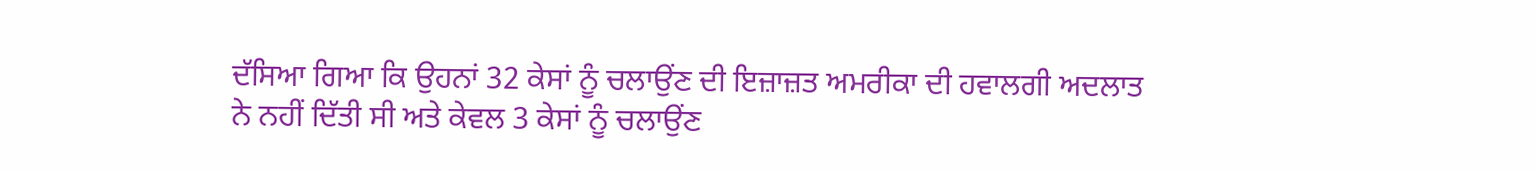ਦੱਸਿਆ ਗਿਆ ਕਿ ਉਹਨਾਂ 32 ਕੇਸਾਂ ਨੂੰ ਚਲਾਉਂਣ ਦੀ ਇਜ਼ਾਜ਼ਤ ਅਮਰੀਕਾ ਦੀ ਹਵਾਲਗੀ ਅਦਲਾਤ ਨੇ ਨਹੀਂ ਦਿੱਤੀ ਸੀ ਅਤੇ ਕੇਵਲ 3 ਕੇਸਾਂ ਨੂੰ ਚਲਾਉਂਣ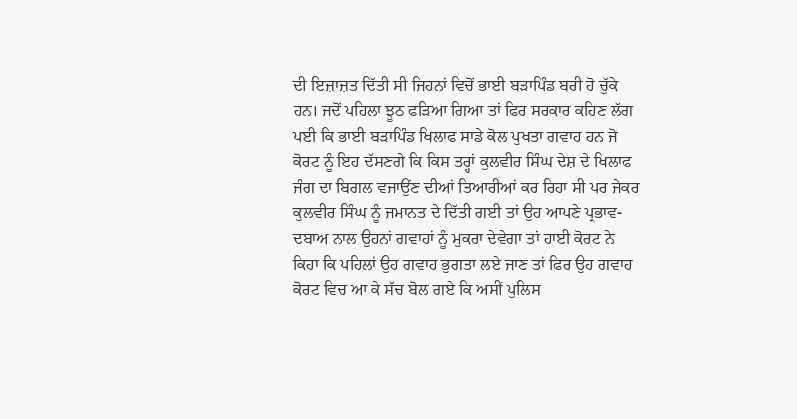ਦੀ ਇਜ਼ਾਜ਼ਤ ਦਿੱਤੀ ਸੀ ਜਿਹਨਾਂ ਵਿਚੋਂ ਭਾਈ ਬੜਾਪਿੰਡ ਬਰੀ ਹੋ ਚੁੱਕੇ ਹਨ। ਜਦੋਂ ਪਹਿਲਾ ਝੂਠ ਫੜਿਆ ਗਿਆ ਤਾਂ ਫਿਰ ਸਰਕਾਰ ਕਹਿਣ ਲੱਗ ਪਈ ਕਿ ਭਾਈ ਬੜਾਪਿੰਡ ਖਿਲਾਫ ਸਾਡੇ ਕੋਲ ਪੁਖਤਾ ਗਵਾਹ ਹਨ ਜੋ ਕੋਰਟ ਨੂੰ ਇਹ ਦੱਸਣਗੇ ਕਿ ਕਿਸ ਤਰ੍ਹਾਂ ਕੁਲਵੀਰ ਸਿੰਘ ਦੇਸ਼ ਦੇ ਖਿਲਾਫ ਜੰਗ ਦਾ ਬਿਗਲ ਵਜਾਉਂਣ ਦੀਆਂ ਤਿਆਰੀਆਂ ਕਰ ਰਿਹਾ ਸੀ ਪਰ ਜੇਕਰ ਕੁਲਵੀਰ ਸਿੰਘ ਨੂੰ ਜਮਾਨਤ ਦੇ ਦਿੱਤੀ ਗਈ ਤਾਂ ਉਹ ਆਪਣੇ ਪ੍ਰਭਾਵ-ਦਬਾਅ ਨਾਲ ਉਹਨਾਂ ਗਵਾਹਾਂ ਨੂੰ ਮੁਕਰਾ ਦੇਵੇਗਾ ਤਾਂ ਹਾਈ ਕੋਰਟ ਨੇ ਕਿਹਾ ਕਿ ਪਹਿਲਾਂ ਉਹ ਗਵਾਹ ਭੁਗਤਾ ਲਏ ਜਾਣ ਤਾਂ ਫਿਰ ਉਹ ਗਵਾਹ ਕੋਰਟ ਵਿਚ ਆ ਕੇ ਸੱਚ ਬੋਲ ਗਏ ਕਿ ਅਸੀਂ ਪੁਲਿਸ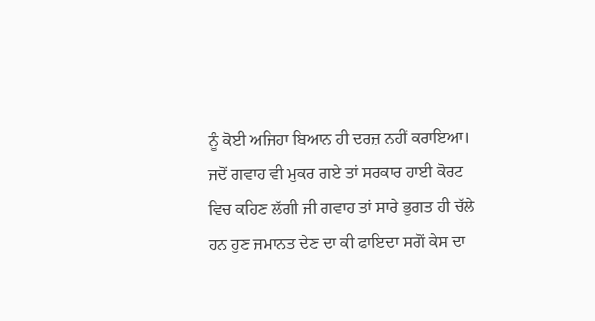ਨੂੰ ਕੋਈ ਅਜਿਹਾ ਬਿਆਨ ਹੀ ਦਰਜ਼ ਨਹੀਂ ਕਰਾਇਆ। ਜਦੋਂ ਗਵਾਹ ਵੀ ਮੁਕਰ ਗਏ ਤਾਂ ਸਰਕਾਰ ਹਾਈ ਕੋਰਟ ਵਿਚ ਕਹਿਣ ਲੱਗੀ ਜੀ ਗਵਾਹ ਤਾਂ ਸਾਰੇ ਭੁਗਤ ਹੀ ਚੱਲੇ ਹਨ ਹੁਣ ਜਮਾਨਤ ਦੇਣ ਦਾ ਕੀ ਫਾਇਦਾ ਸਗੋਂ ਕੇਸ ਦਾ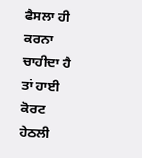ਫੈਸਲਾ ਹੀ ਕਰਨਾ ਚਾਹੀਦਾ ਹੈ ਤਾਂ ਹਾਈ ਕੋਰਟ ਹੇਠਲੀ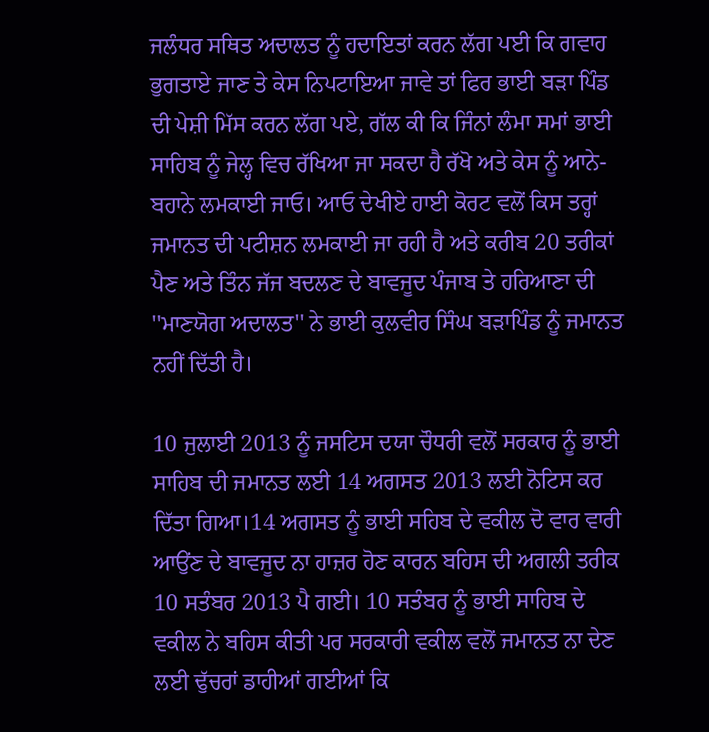ਜਲੰਧਰ ਸਥਿਤ ਅਦਾਲਤ ਨੂੰ ਹਦਾਇਤਾਂ ਕਰਨ ਲੱਗ ਪਈ ਕਿ ਗਵਾਹ ਭੁਗਤਾਏ ਜਾਣ ਤੇ ਕੇਸ ਨਿਪਟਾਇਆ ਜਾਵੇ ਤਾਂ ਫਿਰ ਭਾਈ ਬੜਾ ਪਿੰਡ ਦੀ ਪੇਸ਼ੀ ਮਿੱਸ ਕਰਨ ਲੱਗ ਪਏ, ਗੱਲ ਕੀ ਕਿ ਜਿੰਨਾਂ ਲੰਮਾ ਸਮਾਂ ਭਾਈ ਸਾਹਿਬ ਨੂੰ ਜੇਲ੍ਹ ਵਿਚ ਰੱਖਿਆ ਜਾ ਸਕਦਾ ਹੈ ਰੱਖੋ ਅਤੇ ਕੇਸ ਨੂੰ ਆਨੇ-ਬਹਾਨੇ ਲਮਕਾਈ ਜਾਓ। ਆਓ ਦੇਖੀਏ ਹਾਈ ਕੋਰਟ ਵਲੋਂ ਕਿਸ ਤਰ੍ਹਾਂ ਜਮਾਨਤ ਦੀ ਪਟੀਸ਼ਨ ਲਮਕਾਈ ਜਾ ਰਹੀ ਹੈ ਅਤੇ ਕਰੀਬ 20 ਤਰੀਕਾਂ ਪੈਣ ਅਤੇ ਤਿੰਨ ਜੱਜ ਬਦਲਣ ਦੇ ਬਾਵਜੂਦ ਪੰਜਾਬ ਤੇ ਹਰਿਆਣਾ ਦੀ ''ਮਾਣਯੋਗ ਅਦਾਲਤ'' ਨੇ ਭਾਈ ਕੁਲਵੀਰ ਸਿੰਘ ਬੜਾਪਿੰਡ ਨੂੰ ਜਮਾਨਤ ਨਹੀਂ ਦਿੱਤੀ ਹੈ।

10 ਜੁਲਾਈ 2013 ਨੂੰ ਜਸਟਿਸ ਦਯਾ ਚੌਧਰੀ ਵਲੋਂ ਸਰਕਾਰ ਨੂੰ ਭਾਈ ਸਾਹਿਬ ਦੀ ਜਮਾਨਤ ਲਈ 14 ਅਗਸਤ 2013 ਲਈ ਨੋਟਿਸ ਕਰ ਦਿੱਤਾ ਗਿਆ।14 ਅਗਸਤ ਨੂੰ ਭਾਈ ਸਹਿਬ ਦੇ ਵਕੀਲ ਦੋ ਵਾਰ ਵਾਰੀ ਆਉਂਣ ਦੇ ਬਾਵਜੂਦ ਨਾ ਹਾਜ਼ਰ ਹੋਣ ਕਾਰਨ ਬਹਿਸ ਦੀ ਅਗਲੀ ਤਰੀਕ 10 ਸਤੰਬਰ 2013 ਪੈ ਗਈ। 10 ਸਤੰਬਰ ਨੂੰ ਭਾਈ ਸਾਹਿਬ ਦੇ ਵਕੀਲ ਨੇ ਬਹਿਸ ਕੀਤੀ ਪਰ ਸਰਕਾਰੀ ਵਕੀਲ ਵਲੋਂ ਜਮਾਨਤ ਨਾ ਦੇਣ ਲਈ ਢੁੱਚਰਾਂ ਡਾਹੀਆਂ ਗਈਆਂ ਕਿ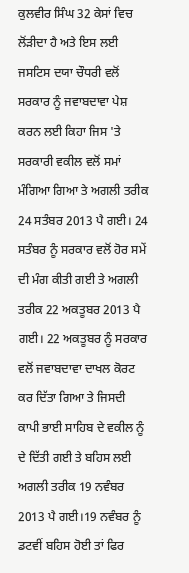ਕੁਲਵੀਰ ਸਿੰਘ 32 ਕੇਸਾਂ ਵਿਚ ਲੋਂੜੀਦਾ ਹੈ ਅਤੇ ਇਸ ਲਈ ਜਸਟਿਸ ਦਯਾ ਚੌਧਰੀ ਵਲੋਂ ਸਰਕਾਰ ਨੂੰ ਜਵਾਬਦਾਵਾ ਪੇਸ਼ ਕਰਨ ਲਈ ਕਿਹਾ ਜਿਸ 'ਤੇ ਸਰਕਾਰੀ ਵਕੀਲ ਵਲੋਂ ਸਮਾਂ ਮੰਗਿਆ ਗਿਆ ਤੇ ਅਗਲੀ ਤਰੀਕ 24 ਸਤੰਬਰ 2013 ਪੈ ਗਈ। 24 ਸਤੰਬਰ ਨੂੰ ਸਰਕਾਰ ਵਲੋਂ ਹੋਰ ਸਮੇਂ ਦੀ ਮੰਗ ਕੀਤੀ ਗਈ ਤੇ ਅਗਲੀ ਤਰੀਕ 22 ਅਕਤੂਬਰ 2013 ਪੈ ਗਈ। 22 ਅਕਤੂਬਰ ਨੂੰ ਸਰਕਾਰ ਵਲੋਂ ਜਵਾਬਦਾਵਾ ਦਾਖਲ ਕੋਰਟ ਕਰ ਦਿੱਤਾ ਗਿਆ ਤੇ ਜਿਸਦੀ ਕਾਪੀ ਭਾਈ ਸਾਹਿਬ ਦੇ ਵਕੀਲ ਨੂੰ ਦੇ ਦਿੱਤੀ ਗਈ ਤੇ ਬਹਿਸ ਲਈ ਅਗਲੀ ਤਰੀਕ 19 ਨਵੰਬਰ 2013 ਪੈ ਗਈ।19 ਨਵੰਬਰ ਨੂੰ ਡਟਵੀਂ ਬਹਿਸ ਹੋਈ ਤਾਂ ਫਿਰ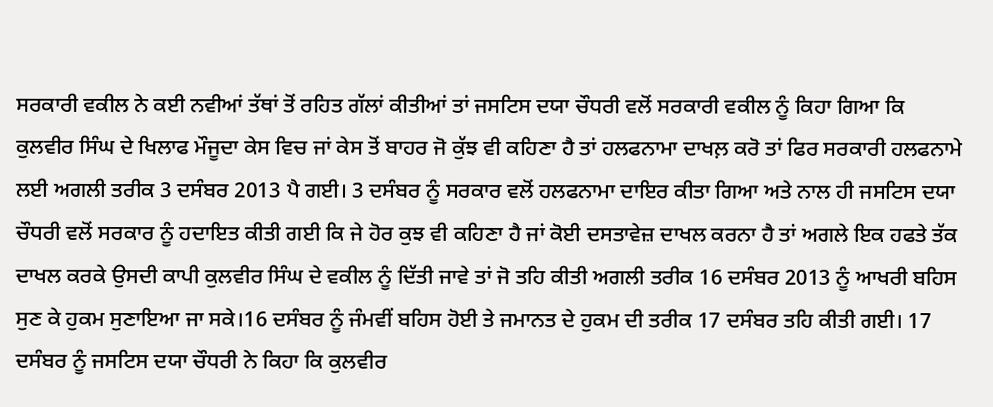ਸਰਕਾਰੀ ਵਕੀਲ ਨੇ ਕਈ ਨਵੀਆਂ ਤੱਥਾਂ ਤੋਂ ਰਹਿਤ ਗੱਲਾਂ ਕੀਤੀਆਂ ਤਾਂ ਜਸਟਿਸ ਦਯਾ ਚੌਧਰੀ ਵਲੋਂ ਸਰਕਾਰੀ ਵਕੀਲ ਨੂੰ ਕਿਹਾ ਗਿਆ ਕਿ ਕੁਲਵੀਰ ਸਿੰਘ ਦੇ ਖਿਲਾਫ ਮੌਜੂਦਾ ਕੇਸ ਵਿਚ ਜਾਂ ਕੇਸ ਤੋਂ ਬਾਹਰ ਜੋ ਕੁੱਝ ਵੀ ਕਹਿਣਾ ਹੈ ਤਾਂ ਹਲਫਨਾਮਾ ਦਾਖਲ਼ ਕਰੋ ਤਾਂ ਫਿਰ ਸਰਕਾਰੀ ਹਲਫਨਾਮੇ ਲਈ ਅਗਲੀ ਤਰੀਕ 3 ਦਸੰਬਰ 2013 ਪੈ ਗਈ। 3 ਦਸੰਬਰ ਨੂੰ ਸਰਕਾਰ ਵਲੋਂ ਹਲਫਨਾਮਾ ਦਾਇਰ ਕੀਤਾ ਗਿਆ ਅਤੇ ਨਾਲ ਹੀ ਜਸਟਿਸ ਦਯਾ ਚੌਧਰੀ ਵਲੋਂ ਸਰਕਾਰ ਨੂੰ ਹਦਾਇਤ ਕੀਤੀ ਗਈ ਕਿ ਜੇ ਹੋਰ ਕੁਝ ਵੀ ਕਹਿਣਾ ਹੈ ਜਾਂ ਕੋਈ ਦਸਤਾਵੇਜ਼ ਦਾਖਲ ਕਰਨਾ ਹੈ ਤਾਂ ਅਗਲੇ ਇਕ ਹਫਤੇ ਤੱਕ ਦਾਖਲ ਕਰਕੇ ਉਸਦੀ ਕਾਪੀ ਕੁਲਵੀਰ ਸਿੰਘ ਦੇ ਵਕੀਲ ਨੂੰ ਦਿੱਤੀ ਜਾਵੇ ਤਾਂ ਜੋ ਤਹਿ ਕੀਤੀ ਅਗਲੀ ਤਰੀਕ 16 ਦਸੰਬਰ 2013 ਨੂੰ ਆਖਰੀ ਬਹਿਸ ਸੁਣ ਕੇ ਹੁਕਮ ਸੁਣਾਇਆ ਜਾ ਸਕੇ।16 ਦਸੰਬਰ ਨੂੰ ਜੰਮਵੀਂ ਬਹਿਸ ਹੋਈ ਤੇ ਜਮਾਨਤ ਦੇ ਹੁਕਮ ਦੀ ਤਰੀਕ 17 ਦਸੰਬਰ ਤਹਿ ਕੀਤੀ ਗਈ। 17 ਦਸੰਬਰ ਨੂੰ ਜਸਟਿਸ ਦਯਾ ਚੌਧਰੀ ਨੇ ਕਿਹਾ ਕਿ ਕੁਲਵੀਰ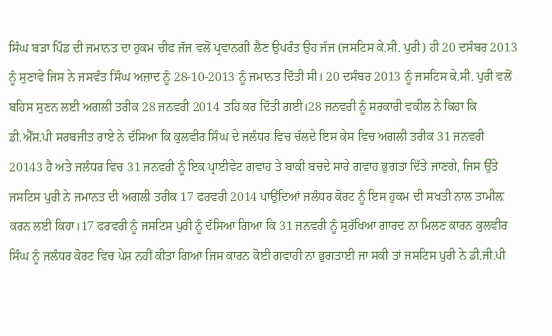ਸਿੰਘ ਬੜਾ ਪਿੰਡ ਦੀ ਜਮਾਨਤ ਦਾ ਹੁਕਮ ਚੀਫ ਜੱਜ ਵਲੋਂ ਪ੍ਰਵਾਨਗੀ ਲੈਣ ਉਪਰੰਤ ਉਹ ਜੱਜ (ਜਸਟਿਸ ਕੇ.ਸੀ. ਪੁਰੀ) ਹੀ 20 ਦਸੰਬਰ 2013  ਨੂੰ ਸੁਣਾਵੇ ਜਿਸ ਨੇ ਜਸਵੰਤ ਸਿੰਘ ਅਜ਼ਾਦ ਨੂੰ 28-10-2013 ਨੂੰ ਜਮਾਨਤ ਦਿੱਤੀ ਸੀ। 20 ਦਸੰਬਰ 2013 ਨੂੰ ਜਸਟਿਸ ਕੇ.ਸੀ. ਪੁਰੀ ਵਲੋਂ ਬਹਿਸ ਸੁਣਨ ਲਈ ਅਗਲੀ ਤਰੀਕ 28 ਜਨਵਰੀ 2014 ਤਹਿ ਕਰ ਦਿੱਤੀ ਗਈ।28 ਜਨਵਰੀ ਨੂੰ ਸਰਕਾਰੀ ਵਕੀਲ ਨੇ ਕਿਹਾ ਕਿ ਡੀ.ਐੱਸ.ਪੀ ਸਰਬਜੀਤ ਰਾਏ ਨੇ ਦੱਸਿਆ ਕਿ ਕੁਲਵੀਰ ਸਿੰਘ ਦੇ ਜਲੰਧਰ ਵਿਚ ਚੱਲਦੇ ਇਸ ਕੇਸ ਵਿਚ ਅਗਲੀ ਤਰੀਕ 31 ਜਨਵਰੀ 20143 ਹੈ ਅਤੇ ਜਲੰਧਰ ਵਿਚ 31 ਜਨਵਰੀ ਨੂੰ ਇਕ ਪ੍ਰਾਈਵੇਟ ਗਵਾਹ ਤੇ ਬਾਕੀ ਬਚਦੇ ਸਾਰੇ ਗਵਾਹ ਭੁਗਤਾ ਦਿੱਤੇ ਜਾਣਗੇ, ਜਿਸ ਉੱਤੇ ਜਸਟਿਸ ਪੁਰੀ ਨੇ ਜਮਾਨਤ ਦੀ ਅਗਲੀ ਤਰੀਕ 17 ਫਰਵਰੀ 2014 ਪਾਉਂਦਿਆਂ ਜਲੰਧਰ ਕੋਰਟ ਨੂੰ ਇਸ ਹੁਕਮ ਦੀ ਸਖਤੀ ਨਾਲ ਤਾਮੀਲ਼ ਕਰਨ ਲਈ ਕਿਹਾ।17 ਫਰਵਰੀ ਨੂੰ ਜਸਟਿਸ ਪੁਰੀ ਨੂੰ ਦੱਸਿਆ ਗਿਆ ਕਿ 31 ਜਨਵਰੀ ਨੂੰ ਸੁਰੱਖਿਆ ਗਾਰਦ ਨਾ ਮਿਲਣ ਕਾਰਨ ਕੁਲਵੀਰ ਸਿੰਘ ਨੂੰ ਜਲੰਧਰ ਕੋਰਟ ਵਿਚ ਪੇਸ਼ ਨਹੀਂ ਕੀਤਾ ਗਿਆ ਜਿਸ ਕਾਰਨ ਕੋਈ ਗਵਾਹੀ ਨਾ ਭੁਗਤਾਈ ਜਾ ਸਕੀ ਤਾਂ ਜਸਟਿਸ ਪੁਰੀ ਨੇ ਡੀ.ਜੀ.ਪੀ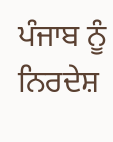ਪੰਜਾਬ ਨੂੰ ਨਿਰਦੇਸ਼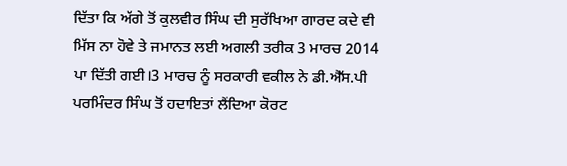ਦਿੱਤਾ ਕਿ ਅੱਗੇ ਤੋਂ ਕੁਲਵੀਰ ਸਿੰਘ ਦੀ ਸੁਰੱਖਿਆ ਗਾਰਦ ਕਦੇ ਵੀ ਮਿੱਸ ਨਾ ਹੋਵੇ ਤੇ ਜਮਾਨਤ ਲਈ ਅਗਲੀ ਤਰੀਕ 3 ਮਾਰਚ 2014 ਪਾ ਦਿੱਤੀ ਗਈ।3 ਮਾਰਚ ਨੂੰ ਸਰਕਾਰੀ ਵਕੀਲ ਨੇ ਡੀ.ਐੱਸ.ਪੀ ਪਰਮਿੰਦਰ ਸਿੰਘ ਤੋਂ ਹਦਾਇਤਾਂ ਲੈਂਦਿਆ ਕੋਰਟ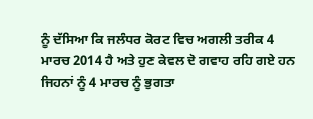ਨੂੰ ਦੱਸਿਆ ਕਿ ਜਲੰਧਰ ਕੋਰਟ ਵਿਚ ਅਗਲੀ ਤਰੀਕ 4 ਮਾਰਚ 2014 ਹੈ ਅਤੇ ਹੁਣ ਕੇਵਲ ਦੋ ਗਵਾਹ ਰਹਿ ਗਏ ਹਨ ਜਿਹਨਾਂ ਨੂੰ 4 ਮਾਰਚ ਨੂੰ ਭੁਗਤਾ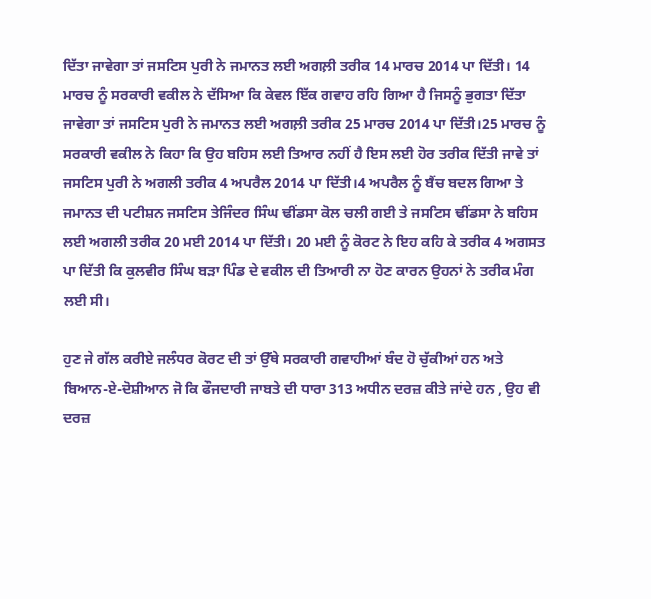ਦਿੱਤਾ ਜਾਵੇਗਾ ਤਾਂ ਜਸਟਿਸ ਪੁਰੀ ਨੇ ਜਮਾਨਤ ਲਈ ਅਗਲ਼ੀ ਤਰੀਕ 14 ਮਾਰਚ 2014 ਪਾ ਦਿੱਤੀ। 14 ਮਾਰਚ ਨੂੰ ਸਰਕਾਰੀ ਵਕੀਲ ਨੇ ਦੱਸਿਆ ਕਿ ਕੇਵਲ ਇੱਕ ਗਵਾਹ ਰਹਿ ਗਿਆ ਹੈ ਜਿਸਨੂੰ ਭੁਗਤਾ ਦਿੱਤਾ ਜਾਵੇਗਾ ਤਾਂ ਜਸਟਿਸ ਪੁਰੀ ਨੇ ਜਮਾਨਤ ਲਈ ਅਗਲ਼ੀ ਤਰੀਕ 25 ਮਾਰਚ 2014 ਪਾ ਦਿੱਤੀ।25 ਮਾਰਚ ਨੂੰ ਸਰਕਾਰੀ ਵਕੀਲ ਨੇ ਕਿਹਾ ਕਿ ਉਹ ਬਹਿਸ ਲਈ ਤਿਆਰ ਨਹੀਂ ਹੈ ਇਸ ਲਈ ਹੋਰ ਤਰੀਕ ਦਿੱਤੀ ਜਾਵੇ ਤਾਂ ਜਸਟਿਸ ਪੁਰੀ ਨੇ ਅਗਲੀ ਤਰੀਕ 4 ਅਪਰੈਲ 2014 ਪਾ ਦਿੱਤੀ।4 ਅਪਰੈਲ ਨੂੰ ਬੈਂਚ ਬਦਲ ਗਿਆ ਤੇ ਜਮਾਨਤ ਦੀ ਪਟੀਸ਼ਨ ਜਸਟਿਸ ਤੇਜਿੰਦਰ ਸਿੰਘ ਢੀਂਡਸਾ ਕੋਲ ਚਲੀ ਗਈ ਤੇ ਜਸਟਿਸ ਢੀਂਡਸਾ ਨੇ ਬਹਿਸ ਲਈ ਅਗਲੀ ਤਰੀਕ 20 ਮਈ 2014 ਪਾ ਦਿੱਤੀ। 20 ਮਈ ਨੂੰ ਕੋਰਟ ਨੇ ਇਹ ਕਹਿ ਕੇ ਤਰੀਕ 4 ਅਗਸਤ ਪਾ ਦਿੱਤੀ ਕਿ ਕੁਲਵੀਰ ਸਿੰਘ ਬੜਾ ਪਿੰਡ ਦੇ ਵਕੀਲ ਦੀ ਤਿਆਰੀ ਨਾ ਹੋਣ ਕਾਰਨ ਉਹਨਾਂ ਨੇ ਤਰੀਕ ਮੰਗ ਲਈ ਸੀ।

ਹੁਣ ਜੇ ਗੱਲ ਕਰੀਏ ਜਲੰਧਰ ਕੋਰਟ ਦੀ ਤਾਂ ਉੱਥੇ ਸਰਕਾਰੀ ਗਵਾਹੀਆਂ ਬੰਦ ਹੋ ਚੁੱਕੀਆਂ ਹਨ ਅਤੇ ਬਿਆਨ-ਏ-ਦੋਸ਼ੀਆਨ ਜੋ ਕਿ ਫੌਜਦਾਰੀ ਜਾਬਤੇ ਦੀ ਧਾਰਾ 313 ਅਧੀਨ ਦਰਜ਼ ਕੀਤੇ ਜਾਂਦੇ ਹਨ , ਉਹ ਵੀ ਦਰਜ਼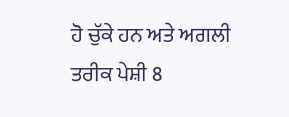ਹੋ ਚੁੱਕੇ ਹਨ ਅਤੇ ਅਗਲੀ ਤਰੀਕ ਪੇਸ਼ੀ 8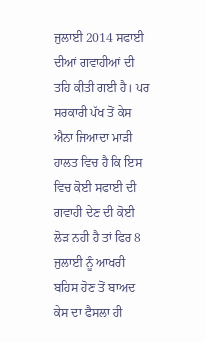ਜੁਲਾਈ 2014 ਸਫਾਈ ਦੀਆਂ ਗਵਾਹੀਆਂ ਦੀ ਤਹਿ ਕੀਤੀ ਗਈ ਹੈ। ਪਰ ਸਰਕਾਰੀ ਪੱਖ ਤੋਂ ਕੇਸ ਐਨਾ ਜਿਆਦਾ ਮਾੜੀ ਹਾਲਤ ਵਿਚ ਹੈ ਕਿ ਇਸ ਵਿਚ ਕੋਈ ਸਫਾਈ ਦੀ ਗਵਾਹੀ ਦੇਣ ਦੀ ਕੋਈ ਲੋੜ ਨਹੀ ਹੈ ਤਾਂ ਫਿਰ 8 ਜੁਲਾਈ ਨੂੰ ਆਖਰੀ ਬਹਿਸ ਹੋਣ ਤੋਂ ਬਾਅਦ ਕੇਸ ਦਾ ਫੈਸਲਾ ਹੀ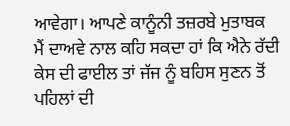ਆਵੇਗਾ। ਆਪਣੇ ਕਾਨੂੰਨੀ ਤਜ਼ਰਬੇ ਮੁਤਾਬਕ ਮੈਂ ਦਾਅਵੇ ਨਾਲ ਕਹਿ ਸਕਦਾ ਹਾਂ ਕਿ ਐਨੇ ਰੱਦੀ ਕੇਸ ਦੀ ਫਾਈਲ ਤਾਂ ਜੱਜ ਨੂੰ ਬਹਿਸ ਸੁਣਨ ਤੋਂ ਪਹਿਲਾਂ ਦੀ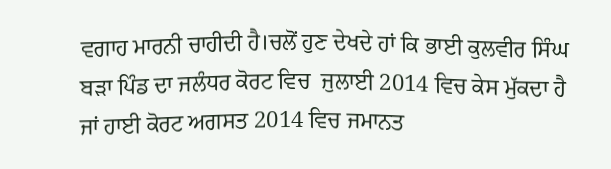ਵਗਾਹ ਮਾਰਨੀ ਚਾਹੀਦੀ ਹੈ।ਚਲੋਂ ਹੁਣ ਦੇਖਦੇ ਹਾਂ ਕਿ ਭਾਈ ਕੁਲਵੀਰ ਸਿੰਘ ਬੜਾ ਪਿੰਡ ਦਾ ਜਲੰਧਰ ਕੋਰਟ ਵਿਚ  ਜੁਲਾਈ 2014 ਵਿਚ ਕੇਸ ਮੁੱਕਦਾ ਹੈ ਜਾਂ ਹਾਈ ਕੋਰਟ ਅਗਸਤ 2014 ਵਿਚ ਜਮਾਨਤ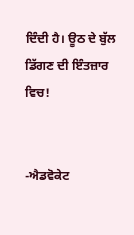ਦਿੰਦੀ ਹੈ। ਊਠ ਦੇ ਬੁੱਲ ਡਿੱਗਣ ਦੀ ਇੰਤਜ਼ਾਰ ਵਿਚ!


-ਐਡਵੋਕੇਟ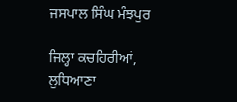ਜਸਪਾਲ ਸਿੰਘ ਮੰਝਪੁਰ

ਜਿਲ੍ਹਾ ਕਚਹਿਰੀਆਂ, ਲੁਧਿਆਣਾ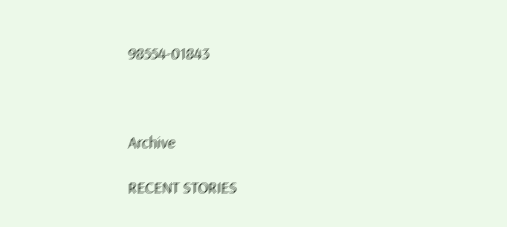98554-01843



Archive

RECENT STORIES